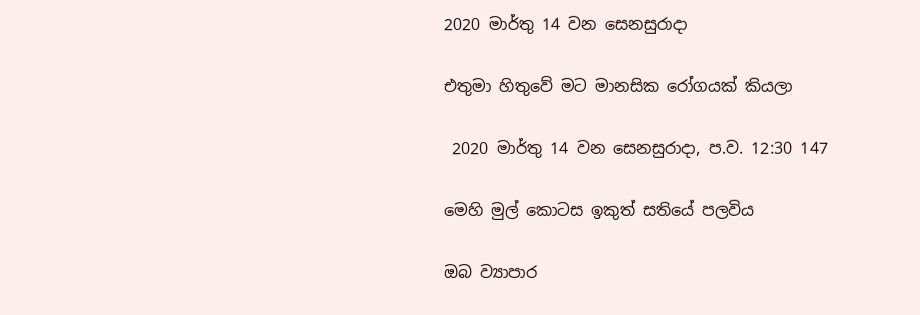2020 මාර්තු 14 වන සෙනසුරාදා

එතුමා හිතුවේ මට මානසික රෝගයක් කියලා

 2020 මාර්තු 14 වන සෙනසුරාදා, ප.ව. 12:30 147

මෙහි මුල් කොටස ඉකුත් සතියේ පලවිය

ඔබ ව්‍යාපාර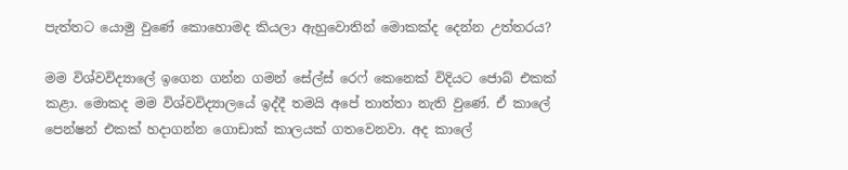පැත්තට යොමු වුණේ කොහොමද කියලා ඇහුවොතින් මොකක්ද දෙන්න උත්තරය?

මම විශ්වවිද්‍යාලේ ඉගෙන ගන්න ගමන් සේල්ස් රෙෆ් කෙනෙක් විදියට ජොබ් එකක් කළා. මොකද මම විශ්වවිද්‍යාලයේ ඉද්දී තමයි අපේ තාත්තා නැති වුණේ. ඒ කාලේ පෙන්ෂන් එකක් හදාගන්න ගොඩාක් කාලයක් ගතවෙනවා. අද කාලේ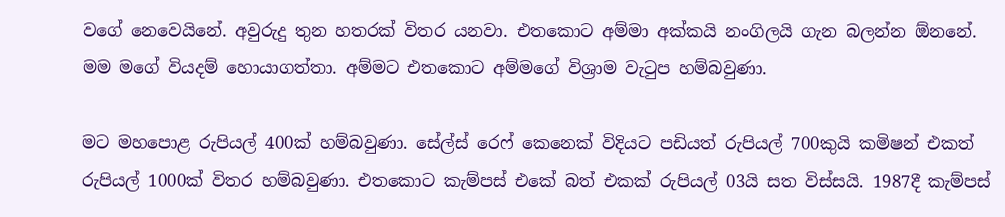වගේ නෙවෙයිනේ. අවුරුදු තුන හතරක් විතර යනවා. එතකොට අම්මා අක්කයි නංගිලයි ගැන බලන්න ඕනනේ. මම මගේ වියදම් හොයාගත්තා. අම්මට එතකොට අම්මගේ විශ්‍රාම වැටුප හම්බවුණා.

මට මහපොළ රුපියල් 400ක් හම්බවුණා. සේල්ස් රෙෆ් කෙනෙක් විදියට පඩියත් රුපියල් 700කුයි කමිෂන් එකත් රුපියල් 1000ක් විතර හම්බවුණා. එතකොට කැම්පස් එකේ බත් එකක් රුපියල් 03යි සත විස්සයි. 1987දී කැම්පස්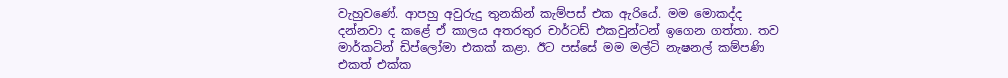වැහුවණේ. ආපහු අවුරුදු තුනකින් කැම්පස් එක ඇරියේ. මම මොකද්ද දන්නවා ද කළේ ඒ කාලය අතරතුර චාර්ටඩ් එකවුන්ටන් ඉගෙන ගත්තා. තව මාර්කටින් ඩිප්ලෝමා එකක් කළා. ඊට පස්සේ මම මල්ටි නැෂනල් කම්පණි එකත් එක්ක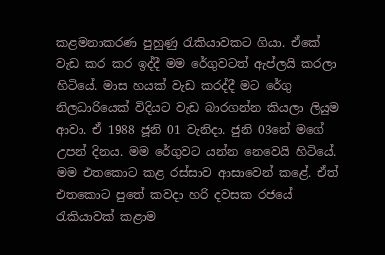කළමනාකරණ පුහුණු රැකියාවකට ගියා. ඒකේ වැඩ කර කර ඉද්දී මම රේගුවටත් ඇප්ලයි කරලා හිටියේ. මාස හයක් වැඩ කරද්දී මට රේගු නිලධාරියෙක් විදියට වැඩ බාරගන්න කියලා ලියුම ආවා. ඒ 1988 ජූනි 01 වැනිදා. ජුනි 03නේ මගේ උපන් දිනය. මම රේගුවට යන්න නෙවෙයි හිටියේ. මම එතකොට කළ රස්සාව ආසාවෙන් කළේ. ඒත් එතකොට පුතේ කවදා හරි දවසක රජයේ රැකියාවක් කළාම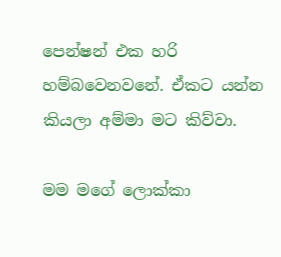පෙන්ෂන් එක හරි හම්බවෙනවනේ. ඒකට යන්න කියලා අම්මා මට කිව්වා.

මම මගේ ලොක්කා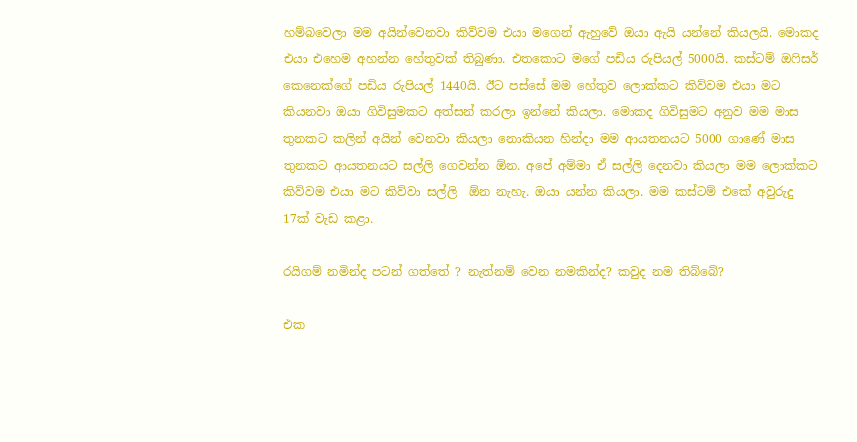හම්බවෙලා මම අයින්වෙනවා කිව්වම එයා මගෙන් ඇහුවේ ඔයා ඇයි යන්නේ කියලයි. මොකද එයා එහෙම අහන්න හේතුවක් තිබුණා. එතකොට මගේ පඩිය රුපියල් 5000යි. කස්ටම් ඔෆිසර් කෙනෙක්ගේ පඩිය රුපියල් 1440යි. ඊට පස්සේ මම හේතුව ලොක්කට කිව්වම එයා මට කියනවා ඔයා ගිවිසුමකට අත්සන් කරලා ඉන්නේ කියලා. මොකද ගිවිසුමට අනුව මම මාස තුනකට කලින් අයින් වෙනවා කියලා නොකියන හින්දා මම ආයතනයට 5000 ගාණේ මාස තුනකට ආයතනයට සල්ලි ගෙවන්න ඕන. අපේ අම්මා ඒ සල්ලි දෙනවා කියලා මම ලොක්කට කිව්වම එයා මට කිව්වා සල්ලි  ඕන නැහැ. ඔයා යන්න කියලා. මම කස්ටම් එකේ අවුරුදු 17ක් වැඩ කළා.

රයිගම් නමින්ද පටන් ගත්තේ ? නැත්නම් වෙන නමකින්ද? කවුද නම තිබ්බේ?

එක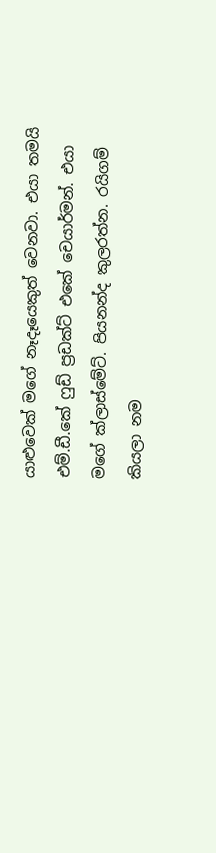යාළුවෙක් මගේ නෑදෑයෙකුත් වෙනවා. එයා තමයි එම්.ඩී.කේ ෆුඩ් ප්‍රඩක්ට් එකේ චෙයාර්මන්. එයා මගේ ක්ලාස්මේට්. පියනන්ද කුලරත්න. රයිගම් කියලා නම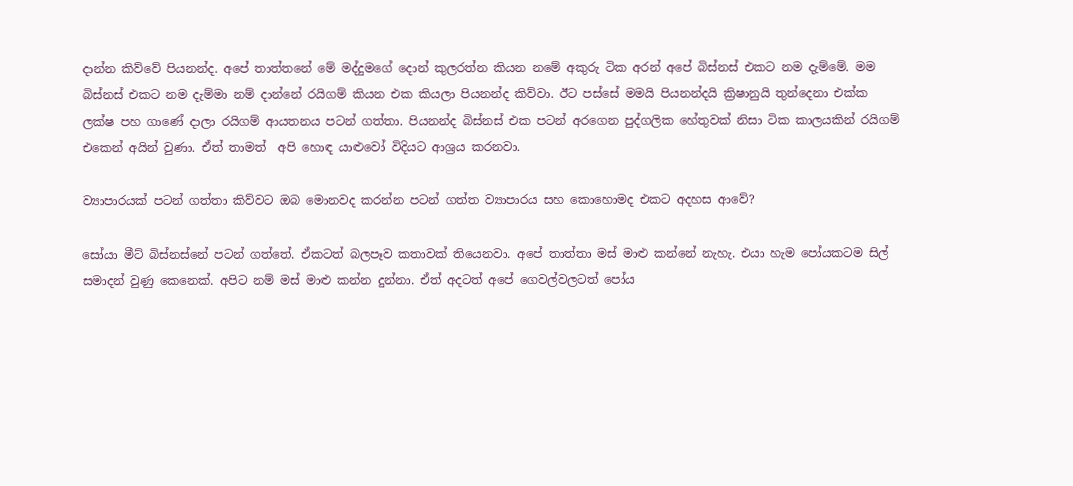දාන්න කිව්වේ පියනන්ද. අපේ තාත්තනේ මේ මද්දුමගේ දොන් කුලරත්න කියන නමේ අකුරු ටික අරන් අපේ බිස්නස් එකට නම දැම්මේ. මම බිස්නස් එකට නම දැම්මා නම් දාන්නේ රයිගම් කියන එක කියලා පියනන්ද කිව්වා. ඊට පස්සේ මමයි පියනන්දයි ක්‍රිෂානුයි තුන්දෙනා එක්ක ලක්ෂ පහ ගාණේ දාලා රයිගම් ආයතනය පටන් ගත්තා. පියනන්ද බිස්නස් එක පටන් අරගෙන පුද්ගලික හේතුවක් නිසා ටික කාලයකින් රයිගම් එකෙන් අයින් වුණා. ඒත් තාමත්  අපි හොඳ යාළුවෝ විදියට ආශ්‍රය කරනවා.

ව්‍යාපාරයක් පටන් ගත්තා කිව්වට ඔබ මොනවද කරන්න පටන් ගත්ත ව්‍යාපාරය සහ කොහොමද එකට අදහස ආවේ?

සෝයා මීට් බිස්නස්නේ පටන් ගත්තේ. ඒකටත් බලපෑව කතාවක් තියෙනවා. අපේ තාත්තා මස් මාළු කන්නේ නැහැ. එයා හැම පෝයකටම සිල් සමාදන් වුණු කෙනෙක්. අපිට නම් මස් මාළු කන්න දුන්නා. ඒත් අදටත් අපේ ගෙවල්වලටත් පෝය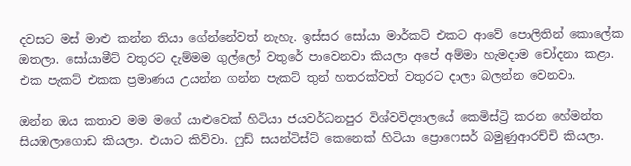දවසට මස් මාළු කන්න තියා ගේන්නේවත් නැහැ. ඉස්සර සෝයා මාර්කට් එකට ආවේ පොලිතින් කොලේක ඔතලා. සෝයාමීට් වතුරට දැම්මම ගුල්ලෝ වතුරේ පාවෙනවා කියලා අපේ අම්මා හැමදාම චෝදනා කළා. එක පැකට් එකක ප්‍රමාණය උයන්න ගන්න පැකට් තුන් හතරක්වත් වතුරට දාලා බලන්න වෙනවා.

ඔන්න ඔය කතාව මම මගේ යාළුවෙක් හිටියා ජයවර්ධනපුර විශ්වවිද්‍යාලයේ කෙමිස්ට්‍රි කරන හේමන්ත සියඹලාගොඩ කියලා. එයාට කිව්වා. ෆුඩ් සයන්ටිස්ට් කෙනෙක් හිටියා ප්‍රොෆෙසර් බමුණුආරච්චි කියලා.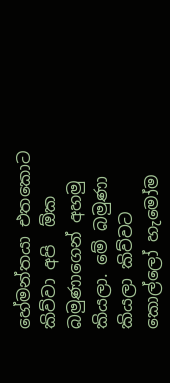හේමන්තයා එතකොට කිව්වා අපි  ඕක බමුණාගෙන් අහමු කියලා. මේ බමුණා කියලා කිව්වට කොල්ලෝ හැමෝම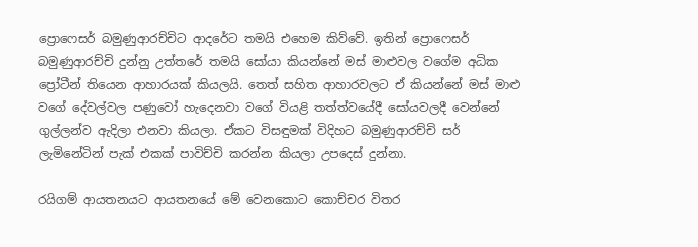ප්‍රොෆෙසර් බමුණුආරච්චිට ආදරේට තමයි එහෙම කිව්වේ. ඉතින් ප්‍රොෆෙසර් බමුණුආරච්චි දුන්නු උත්තරේ තමයි සෝයා කියන්නේ මස් මාළුවල වගේම අධික ප්‍රෝටීන් තියෙන ආහාරයක් කියලයි. තෙත් සහිත ආහාරවලට ඒ කියන්නේ මස් මාළු වගේ දේවල්වල පණුවෝ හැදෙනවා වගේ වියළි තත්ත්වයේදී සෝයවලදී වෙන්නේ ගුල්ලන්ව ඇදිලා එනවා කියලා. ඒකට විසඳුමක් විදිහට බමුණුආරච්චි සර් ලැමිනේටින් පැක් එකක් පාවිච්චි කරන්න කියලා උපදෙස් දුන්නා.

රයිගම් ආයතනයට ආයතනයේ මේ වෙනකොට කොච්චර විතර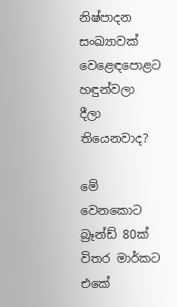නිෂ්පාදන සංඛ්‍යාවක් වෙළෙඳපොළට හඳුන්වලා දීලා තියෙනවාද?

මේ වෙනකොට බ්‍රෑන්ඩ් 80ක් විතර මාර්කට එකේ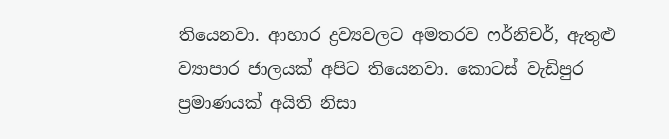තියෙනවා. ආහාර ද්‍රව්‍යවලට අමතරව ෆර්නිචර්, ඇතුළු ව්‍යාපාර ජාලයක් අපිට තියෙනවා. කොටස් වැඩිපුර ප්‍රමාණයක් අයිති නිසා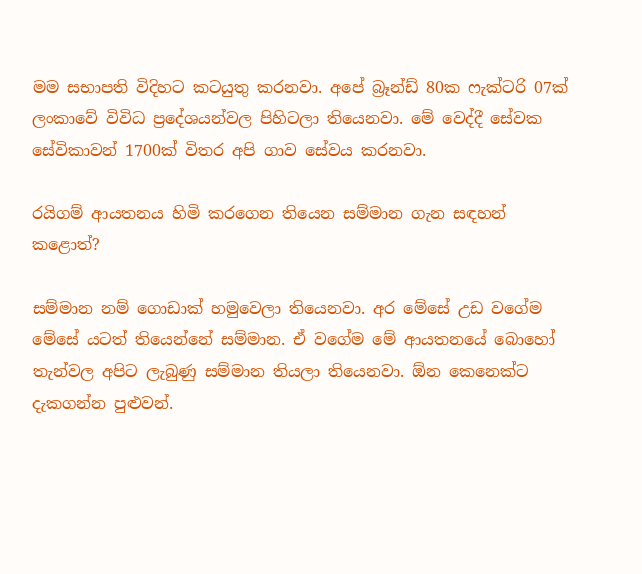මම සභාපති විදිහට කටයුතු කරනවා. අපේ බ්‍රෑන්ඩ් 80ක ෆැක්ටරි 07ක් ලංකාවේ විවිධ ප්‍රදේශයන්වල පිහිටලා තියෙනවා. මේ වෙද්දී සේවක සේවිකාවන් 1700ක් විතර අපි ගාව සේවය කරනවා.

රයිගම් ආයතනය හිමි කරගෙන තියෙන සම්මාන ගැන සඳහන් කළොත්?

සම්මාන නම් ගොඩාක් හමුවෙලා තියෙනවා. අර මේසේ උඩ වගේම මේසේ යටත් තියෙන්නේ සම්මාන. ඒ වගේම මේ ආයතනයේ බොහෝ තැන්වල අපිට ලැබුණු සම්මාන තියලා තියෙනවා. ඕන කෙනෙක්ට දැකගන්න පුළුවන්.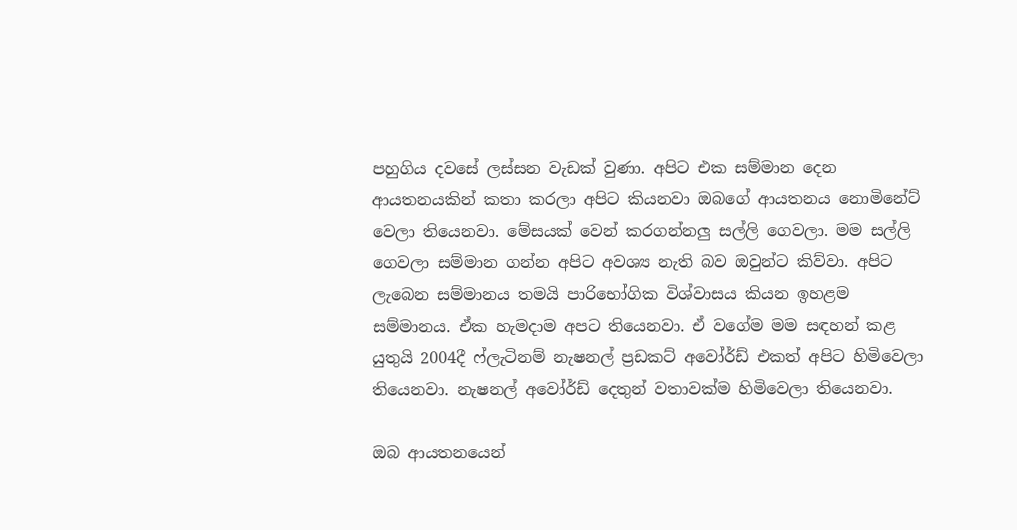පහුගිය දවසේ ලස්සන වැඩක් වුණා. අපිට එක සම්මාන දෙන ආයතනයකින් කතා කරලා අපිට කියනවා ඔබගේ ආයතනය නොමිනේට් වෙලා තියෙනවා. මේසයක් වෙන් කරගන්නලු සල්ලි ගෙවලා. මම සල්ලි ගෙවලා සම්මාන ගන්න අපිට අවශ්‍ය නැති බව ඔවුන්ට කිව්වා. අපිට ලැබෙන සම්මානය තමයි පාරිභෝගික විශ්වාසය කියන ඉහළම සම්මානය. ඒක හැමදාම අපට තියෙනවා. ඒ වගේම මම සඳහන් කළ යුතුයි 2004දී ෆ්ලැටිනම් නැෂනල් ප්‍රඩකට් අවෝර්ඩ් එකත් අපිට හිමිවෙලා තියෙනවා. නැෂනල් අවෝර්ඩ් දෙතුන් වතාවක්ම හිමිවෙලා තියෙනවා.

ඔබ ආයතනයෙන්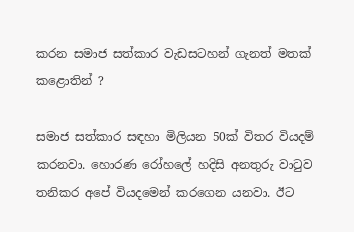කරන සමාජ සත්කාර වැඩසටහන් ගැනත් මතක් කළොතින් ?

සමාජ සත්කාර සඳහා මිලියන 50ක් විතර වියදම් කරනවා. හොරණ රෝහලේ හදිසි අනතුරු වාටුව තනිකර අපේ වියදමෙන් කරගෙන යනවා. ඊට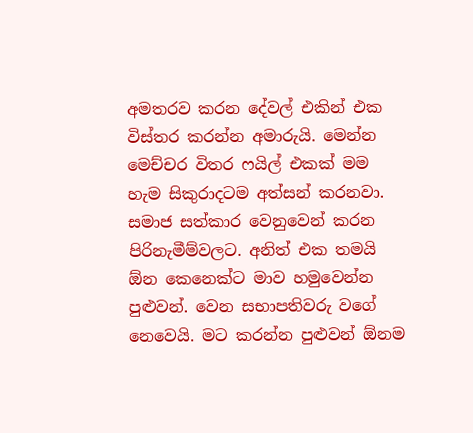අමතරව කරන දේවල් එකින් එක විස්තර කරන්න අමාරුයි. මෙන්න මෙච්චර විතර ෆයිල් එකක් මම හැම සිකුරාදටම අත්සන් කරනවා. සමාජ සත්කාර වෙනුවෙන් කරන පිරිනැමීම්වලට. අනිත් එක තමයි ඕන කෙනෙක්ට මාව හමුවෙන්න පුළුවන්. වෙන සභාපතිවරු වගේ නෙවෙයි. මට කරන්න පුළුවන් ඕනම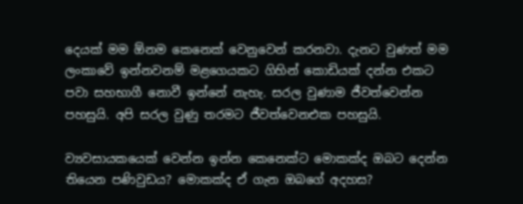දෙයක් මම ඕනම කෙනෙක් වෙනුවෙන් කරනවා. දැනට වුණත් මම ලංකාවේ ඉන්නවනම් මළගෙයකට ගිහින් කොඩියක් දන්න එකට පවා සහභාගී නොවී ඉන්නේ නැහැ. සරල වුණාම ජීවත්වෙන්න පහසුයි. අපි සරල වුණු තරමට ජීවත්වෙනඑක පහසුයි.

ව්‍යවසායකයෙක් වෙන්න ඉන්න කෙනෙක්ට මොකක්ද ඔබට දෙන්න තියෙන පණිවුඩය? මොකක්ද ඒ ගැන ඔබගේ අදහස?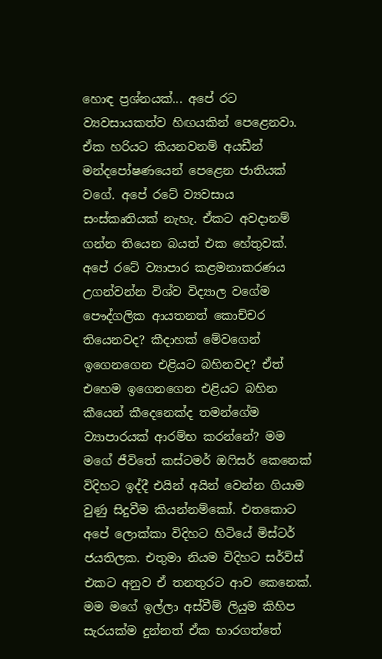හොඳ ප්‍රශ්නයක්... අපේ රට ව්‍යවසායකත්ව හිඟයකින් පෙළෙනවා. ඒක හරියට කියනවනම් අයඩීන් මන්දපෝෂණයෙන් පෙළෙන ජාතියක් වගේ. අපේ රටේ ව්‍යවසාය සංස්කෘතියක් නැහැ. ඒකට අවදානම් ගන්න තියෙන බයත් එක හේතුවක්. අපේ රටේ ව්‍යාපාර කළමනාකරණය උගන්වන්න විශ්ව විද්‍යාල වගේම පෞද්ගලික ආයතනත් කොච්චර තියෙනවද? කීදාහක් මේවගෙන් ඉගෙනගෙන එළියට බහිනවද? ඒත් එහෙම ඉගෙනගෙන එළියට බහින කීයෙන් කීදෙනෙක්ද තමන්ගේම ව්‍යාපාරයක් ආරම්භ කරන්නේ? මම මගේ ජීවිතේ කස්ටමර් ඔෆිසර් කෙනෙක් විදිහට ඉද්දී එයින් අයින් වෙන්න ගියාම වුණු සිදුවීම කියන්නම්කෝ. එතකොට අපේ ලොක්කා විදිහට හිටියේ මිස්ටර් ජයතිලක. එතුමා නියම විදිහට සර්විස් එකට අනුව ඒ තනතුරට ආව කෙනෙක්. මම මගේ ඉල්ලා අස්වීම් ලියුම කිහිප සැරයක්ම දුන්නත් ඒක භාරගත්තේ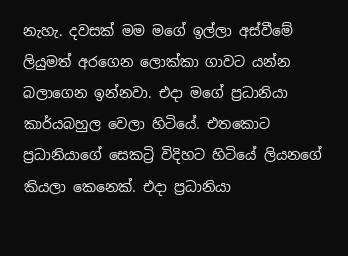නැහැ. දවසක් මම මගේ ඉල්ලා අස්වීමේ ලියුමත් අරගෙන ලොක්කා ගාවට යන්න බලාගෙන ඉන්නවා. එදා මගේ ප්‍රධානියා කාර්යබහුල වෙලා හිටියේ. එතකොට ප්‍රධානියාගේ සෙකට්‍රි විදිහට හිටියේ ලියනගේ කියලා කෙනෙක්. එදා ප්‍රධානියා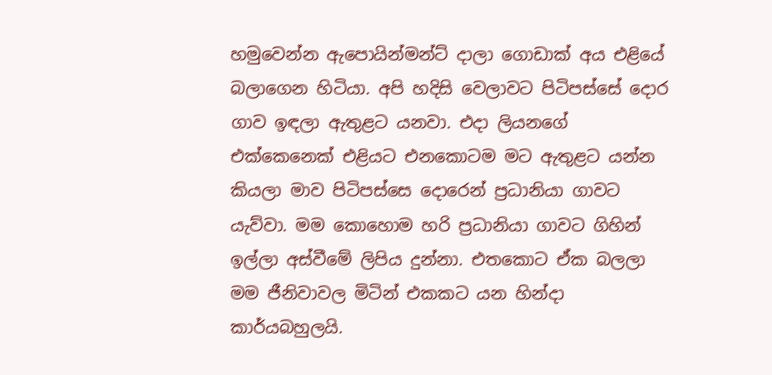හමුවෙන්න ඇපොයින්මන්ට් දාලා ගොඩාක් අය එළියේ බලාගෙන හිටියා. අපි හදිසි වෙලාවට පිටිපස්සේ දොර ගාව ඉඳලා ඇතුළට යනවා. එදා ලියනගේ එක්කෙනෙක් එළියට එනකොටම මට ඇතුළට යන්න කියලා මාව පිටිපස්සෙ දොරෙන් ප්‍රධානියා ගාවට යැව්වා. මම කොහොම හරි ප්‍රධානියා ගාවට ගිහින් ඉල්ලා අස්වීමේ ලිපිය දුන්නා. එතකොට ඒක බලලා මම ජීනිවාවල මිටින් එකකට යන හින්දා කාර්යබහුලයි.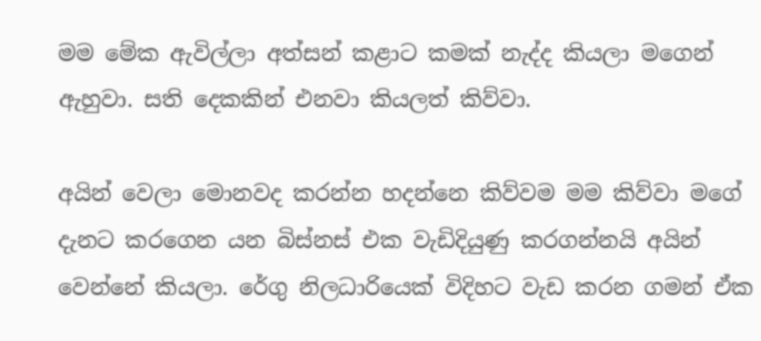මම මේක ඇවිල්ලා අත්සන් කළාට කමක් නැද්ද කියලා මගෙන් ඇහුවා. සති දෙකකින් එනවා කියලත් කිව්වා.

අයින් වෙලා මොනවද කරන්න හදන්නෙ කිව්වම මම කිව්වා මගේ දැනට කරගෙන යන බිස්නස් එක වැඩිදියුණු කරගන්නයි අයින් වෙන්නේ කියලා. රේගු නිලධාරියෙක් විදිහට වැඩ කරන ගමන් ඒක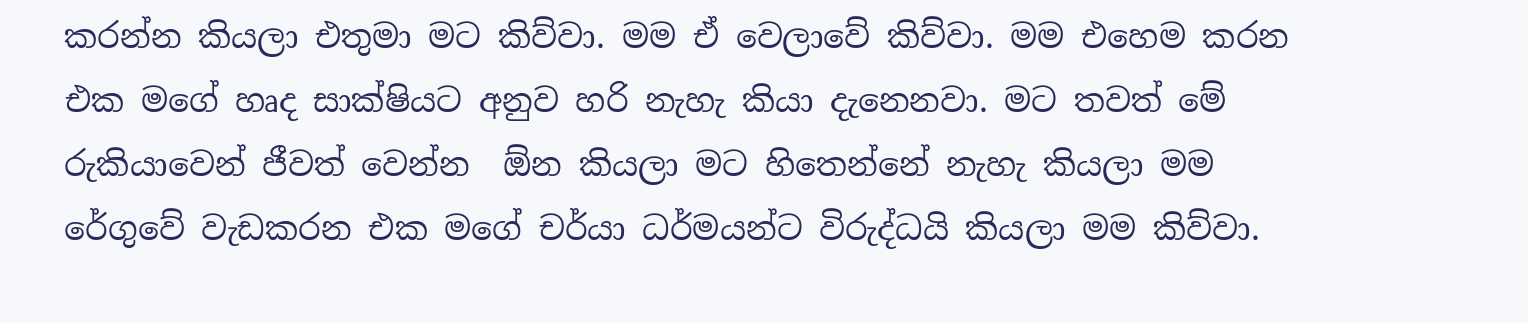කරන්න කියලා එතුමා මට කිව්වා. මම ඒ වෙලාවේ කිව්වා. මම එහෙම කරන එක මගේ හෘද සාක්ෂියට අනුව හරි නැහැ කියා දැනෙනවා. මට තවත් මේ රුකියාවෙන් ජීවත් වෙන්න  ඕන කියලා මට හිතෙන්නේ නැහැ කියලා මම රේගුවේ වැඩකරන එක මගේ චර්යා ධර්මයන්ට විරුද්ධයි කියලා මම කිව්වා.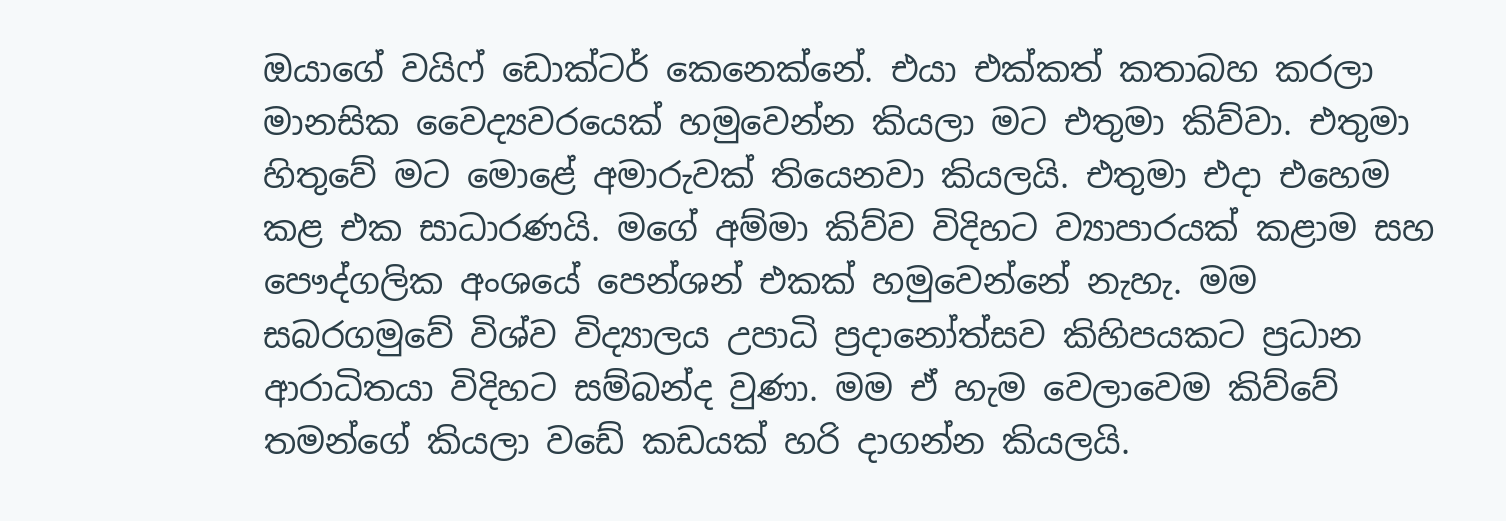ඔයාගේ වයිෆ් ඩොක්ටර් කෙනෙක්නේ. එයා එක්කත් කතාබහ කරලා මානසික වෛද්‍යවරයෙක් හමුවෙන්න කියලා මට එතුමා කිව්වා. එතුමා හිතුවේ මට මොළේ අමාරුවක් තියෙනවා කියලයි. එතුමා එදා එහෙම කළ එක සාධාරණයි. මගේ අම්මා කිව්ව විදිහට ව්‍යාපාරයක් කළාම සහ පෞද්ගලික අංශයේ පෙන්ශන් එකක් හමුවෙන්නේ නැහැ. මම සබරගමුවේ විශ්ව විද්‍යාලය උපාධි ප්‍රදානෝත්සව කිහිපයකට ප්‍රධාන ආරාධිතයා විදිහට සම්බන්ද වුණා. මම ඒ හැම වෙලාවෙම කිව්වේ තමන්ගේ කියලා වඩේ කඩයක් හරි දාගන්න කියලයි.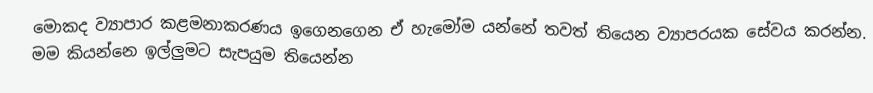මොකද ව්‍යාපාර කළමනාකරණය ඉගෙනගෙන ඒ හැමෝම යන්නේ තවත් තියෙන ව්‍යාපරයක සේවය කරන්න. මම කියන්නෙ ඉල්ලුමට සැපයුම තියෙන්න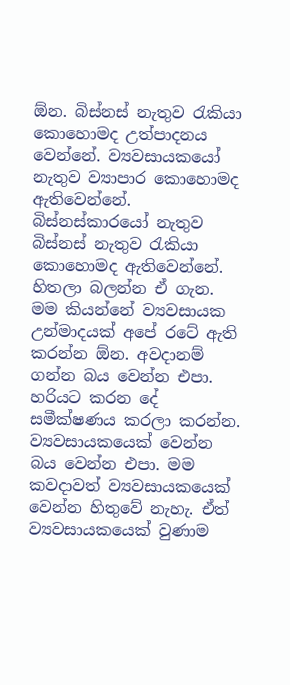ඕන. බිස්නස් නැතුව රැකියා කොහොමද උත්පාදනය වෙන්නේ. ව්‍යවසායකයෝ නැතුව ව්‍යාපාර කොහොමද ඇතිවෙන්නේ. බිස්නස්කාරයෝ නැතුව බිස්නස් නැතුව රැකියා කොහොමද ඇතිවෙන්නේ. හිතලා බලන්න ඒ ගැන. මම කියන්නේ ව්‍යවසායක උන්මාදයක් අපේ රටේ ඇති කරන්න ඕන. අවදානම් ගන්න බය වෙන්න එපා. හරියට කරන දේ සමීක්ෂණය කරලා කරන්න. ව්‍යවසායකයෙක් වෙන්න බය වෙන්න එපා. මම කවදාවත් ව්‍යවසායකයෙක් වෙන්න හිතුවේ නැහැ. ඒත් ව්‍යවසායකයෙක් වුණාම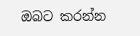ඔබට කරන්න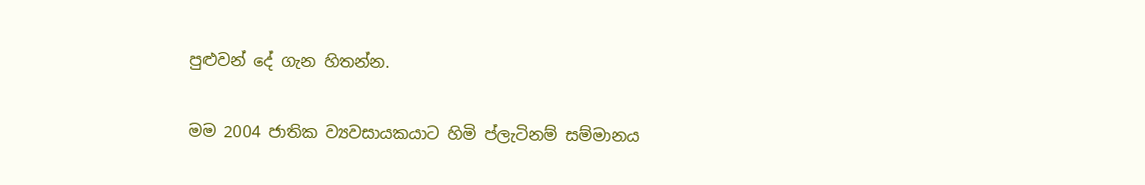පුළුවන් දේ ගැන හිතන්න.

මම 2004 ජාතික ව්‍යවසායකයාට හිමි ප්ලැටිනම් සම්මානය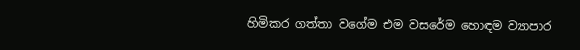හිමිකර ගත්තා වගේම එම වසරේම හොඳම ව්‍යාපාර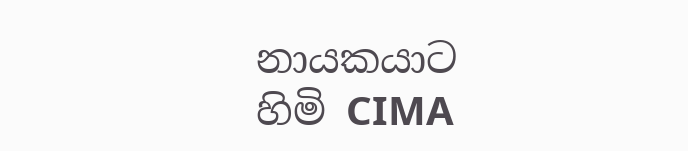නායකයාට හිමි CIMA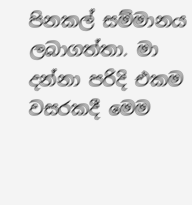පිනකල් සම්මානය ලබාගත්තා. මා දන්නා පරිදි එකම වසරකදී මෙම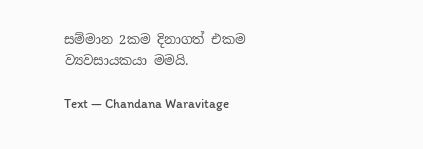සම්මාන 2කම දිනාගත් එකම ව්‍යවසායකයා මමයි.

Text — Chandana Waravitage